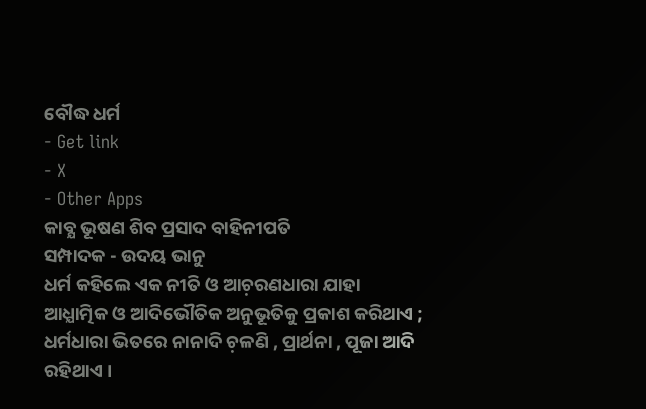ବୌଦ୍ଧ ଧର୍ମ
- Get link
- X
- Other Apps
କାବ୍ଯ ଭୂଷଣ ଶିବ ପ୍ରସାଦ ବାହିନୀପତି
ସମ୍ପାଦକ - ଉଦୟ ଭାନୁ
ଧର୍ମ କହିଲେ ଏକ ନୀତି ଓ ଆଚ଼ରଣଧାରା ଯାହା ଆଧ୍ଯାତ୍ମିକ ଓ ଆଦିଭୌତିକ ଅନୁଭୂତିକୁ ପ୍ରକାଶ କରିଥାଏ ; ଧର୍ମଧାରା ଭିତରେ ନାନାଦି ଚ଼ଳଣି , ପ୍ରାର୍ଥନା , ପୂଜା ଆଦି ରହିଥାଏ ।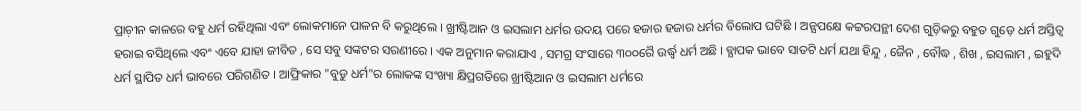ପ୍ରାଚ଼ୀନ କାଳରେ ବହୁ ଧର୍ମ ରହିଥିଲା ଏବଂ ଲୋକମାନେ ପାଳନ ବି କରୁଥିଲେ । ଖ୍ରୀଷ୍ଟିଆନ ଓ ଇସଲାମ ଧର୍ମର ଉଦୟ ପରେ ହଜାର ହଜାର ଧର୍ମର ବିଲୋପ ଘଟିଛି । ଅନ୍ଯପକ୍ଷେ କଟ୍ଟରପନ୍ଥୀ ଦେଶ ଗୁଡ଼ିକରୁ ବହୁତ ଗୁଡ଼େ ଧର୍ମ ଅସ୍ତିତ୍ଵ ହରାଇ ବସିଥିଲେ ଏବଂ ଏବେ ଯାହା ଜୀବିତ , ସେ ସବୁ ସଙ୍କଟର ସରଣୀରେ । ଏକ ଅନୁମାନ କରାଯାଏ , ସମଗ୍ର ସଂସାରେ ୩୦୦ରୈ ଉର୍ଦ୍ଧ୍ବ ଧର୍ମ ଅଛି । ବ୍ଯାପକ ଭାବେ ସାତଟି ଧର୍ମ ଯଥା ହିନ୍ଦୁ , ଜୈନ , ବୌଦ୍ଧ , ଶିଖ , ଇସଲାମ , ଇହୁଦି ଧର୍ମ ସ୍ଥାପିତ ଧର୍ମ ଭାବରେ ପରିଗଣିତ । ଆଫ୍ରିକାର "ବୁଡୁ ଧର୍ମ"ର ଲୋକଙ୍କ ସଂଖ୍ୟା କ୍ଷିପ୍ରଗତିରେ ଖ୍ରୀଷ୍ଟିଆନ ଓ ଇସଲାମ ଧର୍ମରେ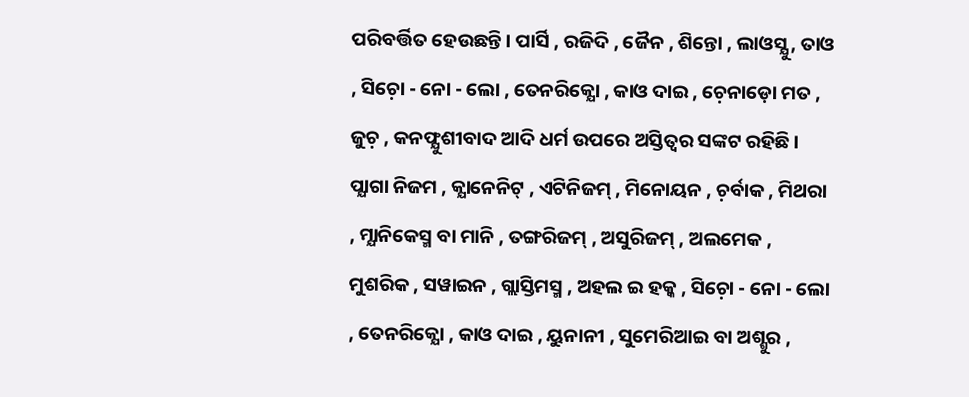ପରିବର୍ତ୍ତିତ ହେଉଛନ୍ତି । ପାର୍ସି , ରଜିଦି , ଜୈନ , ଶିନ୍ତୋ , ଲାଓସ୍ଯୁ , ତାଓ , ସିଚ଼ୋ - ନୋ - ଲୋ , ତେନରିକ୍ଯୋ , କାଓ ଦାଇ , ଚ଼େନାଡ଼ୋ ମତ , ଜୁଚ଼ , କନଫ୍ଯୁଶୀବାଦ ଆଦି ଧର୍ମ ଉପରେ ଅସ୍ତିତ୍ବର ସଙ୍କଟ ରହିଛି । ପ୍ଯାଗା ନିଜମ , କ୍ଯାନେନିଟ୍ , ଏଟିନିଜମ୍ , ମିନୋୟନ , ଚ଼ର୍ବାକ , ମିଥରା , ମ୍ଯାନିକେସ୍ମ ବା ମାନି , ତଙ୍ଗରିଜମ୍ , ଅସୁରିଜମ୍ , ଅଲମେକ , ମୁଶରିକ , ସୱାଇନ , ଗ୍ଲାସ୍ତିମସ୍ମ , ଅହଲ ଇ ହକ୍କ , ସିଚ଼ୋ - ନୋ - ଲୋ , ତେନରିକ୍ଯୋ , କାଓ ଦାଇ , ୟୁନାନୀ , ସୁମେରିଆଇ ବା ଅଶ୍ଶୁର ,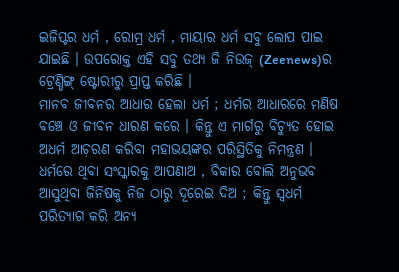ଇଜିପ୍ଟର ଧର୍ମ , ରୋମ୍ର ଧର୍ମ , ମାୟାର ଧର୍ମ ସବୁ ଲୋପ ପାଇ ଯାଇଛି । ଉପରୋକ୍ତ ଏହି ସବୁ ତଥ୍ୟ ଜି ନିଉଜ୍ (Zeenews)ର ଟ୍ରେଣ୍ଡିଙ୍ଗ୍ ଷ୍ଟୋରୀରୁ ପ୍ରାପ୍ତ କରିଛି ।
ମାନବ ଜୀବନର ଆଧାର ହେଲା ଧର୍ମ ; ଧର୍ମର ଆଧାରରେ ମଣିଷ ବଞ୍ଚେ ଓ ଜୀବନ ଧାରଣ କରେ । କିନ୍ତୁ ଏ ମାର୍ଗରୁ ବିଚ୍ଯୁତ ହୋଇ ଅଧର୍ମ ଆଚ଼ରଣ କରିବା ମହାଭୟଙ୍କର ପରିସ୍ଥିତିକୁ ନିମନ୍ତ୍ରଣ । ଧର୍ମରେ ଥିବା ସଂସ୍କାରକୁ ଆପଣାଅ , ବିକାର ବୋଲି ଅନୁଭବ ଆସୁଥିବା ଜିନିଷକୁ ନିଜ ଠାରୁ ଦୂରେଇ ଦିଅ ; କିନ୍ତୁ ସ୍ବଧର୍ମ ପରିତ୍ଯାଗ କରି ଅନ୍ଯ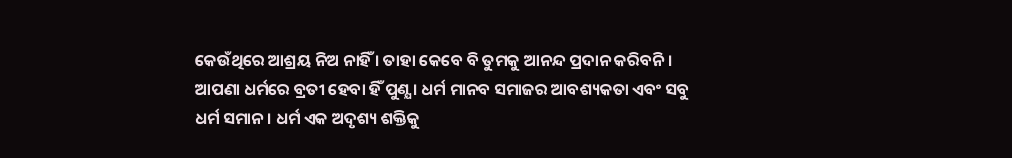କେଉଁଥିରେ ଆଶ୍ରୟ ନିଅ ନାହିଁ । ତାହା କେବେ ବି ତୁମକୁ ଆନନ୍ଦ ପ୍ରଦାନ କରିବନି । ଆପଣା ଧର୍ମରେ ବ୍ରତୀ ହେବା ହିଁ ପୁଣ୍ଯ । ଧର୍ମ ମାନବ ସମାଜର ଆବଶ୍ୟକତା ଏବଂ ସବୁ ଧର୍ମ ସମାନ । ଧର୍ମ ଏକ ଅଦୃଶ୍ୟ ଶକ୍ତିକୁ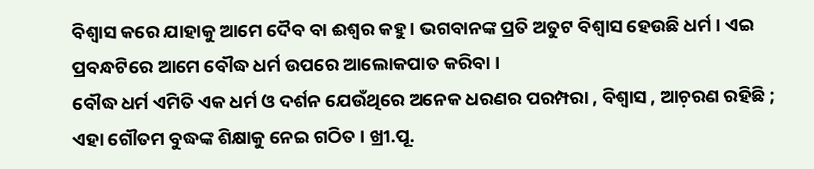ବିଶ୍ବାସ କରେ ଯାହାକୁ ଆମେ ଦୈବ ବା ଈଶ୍ୱର କହୁ । ଭଗବାନଙ୍କ ପ୍ରତି ଅତୁଟ ବିଶ୍ବାସ ହେଉଛି ଧର୍ମ । ଏଇ ପ୍ରବନ୍ଧଟିରେ ଆମେ ବୌଦ୍ଧ ଧର୍ମ ଉପରେ ଆଲୋକପାତ କରିବା ।
ବୌଦ୍ଧ ଧର୍ମ ଏମିତି ଏକ ଧର୍ମ ଓ ଦର୍ଶନ ଯେଉଁଥିରେ ଅନେକ ଧରଣର ପରମ୍ପରା , ବିଶ୍ବାସ , ଆଚ଼ରଣ ରହିଛି ; ଏହା ଗୌତମ ବୁଦ୍ଧଙ୍କ ଶିକ୍ଷାକୁ ନେଇ ଗଠିତ । ଖ୍ରୀ.ପୂ.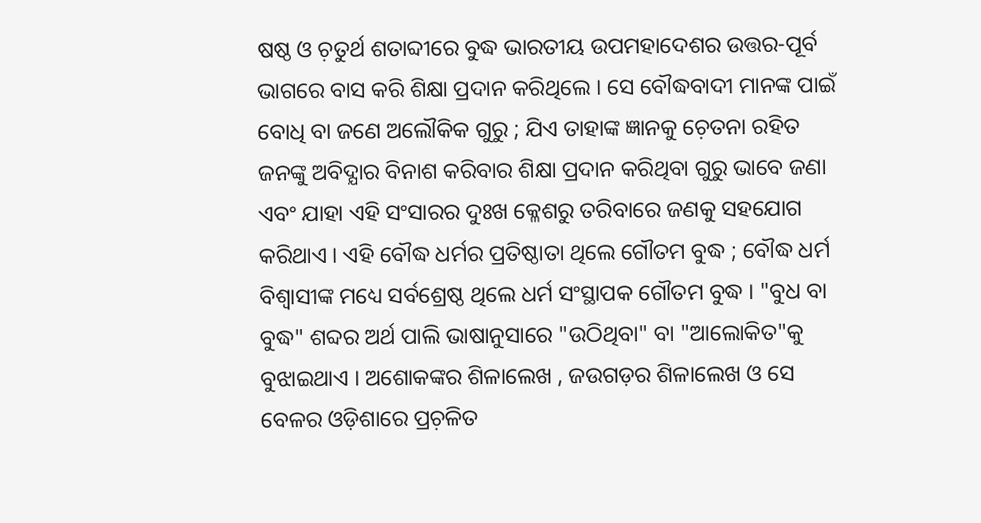ଷଷ୍ଠ ଓ ଚ଼ତୁର୍ଥ ଶତାବ୍ଦୀରେ ବୁଦ୍ଧ ଭାରତୀୟ ଉପମହାଦେଶର ଉତ୍ତର-ପୂର୍ବ ଭାଗରେ ବାସ କରି ଶିକ୍ଷା ପ୍ରଦାନ କରିଥିଲେ । ସେ ବୌଦ୍ଧବାଦୀ ମାନଙ୍କ ପାଇଁ ବୋଧି ବା ଜଣେ ଅଲୌକିକ ଗୁରୁ ; ଯିଏ ତାହାଙ୍କ ଜ୍ଞାନକୁ ଚ଼େତନା ରହିତ ଜନଙ୍କୁ ଅବିଦ୍ଯାର ବିନାଶ କରିବାର ଶିକ୍ଷା ପ୍ରଦାନ କରିଥିବା ଗୁରୁ ଭାବେ ଜଣା ଏବଂ ଯାହା ଏହି ସଂସାରର ଦୁଃଖ କ୍ଳେଶରୁ ତରିବାରେ ଜଣକୁ ସହଯୋଗ କରିଥାଏ । ଏହି ବୌଦ୍ଧ ଧର୍ମର ପ୍ରତିଷ୍ଠାତା ଥିଲେ ଗୌତମ ବୁଦ୍ଧ ; ବୌଦ୍ଧ ଧର୍ମ ବିଶ୍ବାସୀଙ୍କ ମଧ୍ୟେ ସର୍ବଶ୍ରେଷ୍ଠ ଥିଲେ ଧର୍ମ ସଂସ୍ଥାପକ ଗୌତମ ବୁଦ୍ଧ । "ବୁଧ ବା ବୁଦ୍ଧ" ଶବ୍ଦର ଅର୍ଥ ପାଲି ଭାଷାନୁସାରେ "ଉଠିଥିବା" ବା "ଆଲୋକିତ"କୁ ବୁଝାଇଥାଏ । ଅଶୋକଙ୍କର ଶିଳାଲେଖ , ଜଉଗଡ଼ର ଶିଳାଲେଖ ଓ ସେ ବେଳର ଓଡ଼ିଶାରେ ପ୍ରଚ଼ଳିତ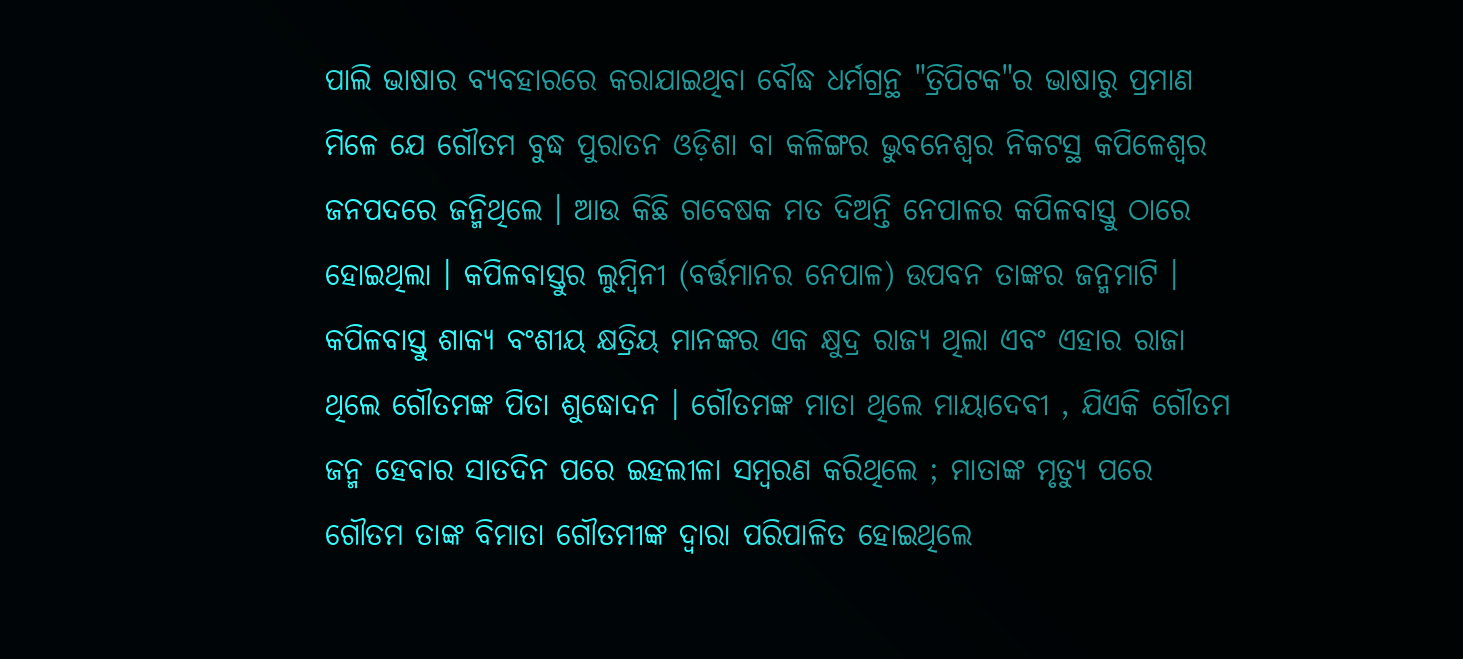ପାଲି ଭାଷାର ବ୍ଯବହାରରେ କରାଯାଇଥିବା ବୌଦ୍ଧ ଧର୍ମଗ୍ରନ୍ଥ "ତ୍ରିପିଟକ"ର ଭାଷାରୁ ପ୍ରମାଣ ମିଳେ ଯେ ଗୌତମ ବୁଦ୍ଧ ପୁରାତନ ଓଡ଼ିଶା ବା କଳିଙ୍ଗର ଭୁବନେଶ୍ବର ନିକଟସ୍ଥ କପିଳେଶ୍ବର ଜନପଦରେ ଜନ୍ମିଥିଲେ । ଆଉ କିଛି ଗବେଷକ ମତ ଦିଅନ୍ତି ନେପାଳର କପିଳବାସ୍ତୁ ଠାରେ ହୋଇଥିଲା । କପିଳବାସ୍ତୁର ଲୁମ୍ବିନୀ (ବର୍ତ୍ତମାନର ନେପାଳ) ଉପବନ ତାଙ୍କର ଜନ୍ମମାଟି ।
କପିଳବାସ୍ତୁ ଶାକ୍ଯ ବଂଶୀୟ କ୍ଷତ୍ରିୟ ମାନଙ୍କର ଏକ କ୍ଷୁଦ୍ର ରାଜ୍ୟ ଥିଲା ଏବଂ ଏହାର ରାଜା ଥିଲେ ଗୌତମଙ୍କ ପିତା ଶୁଦ୍ଧୋଦନ । ଗୌତମଙ୍କ ମାତା ଥିଲେ ମାୟାଦେବୀ , ଯିଏକି ଗୌତମ ଜନ୍ମ ହେବାର ସାତଦିନ ପରେ ଇହଲୀଳା ସମ୍ବରଣ କରିଥିଲେ ; ମାତାଙ୍କ ମୃତ୍ଯୁ ପରେ ଗୌତମ ତାଙ୍କ ବିମାତା ଗୌତମୀଙ୍କ ଦ୍ବାରା ପରିପାଳିତ ହୋଇଥିଲେ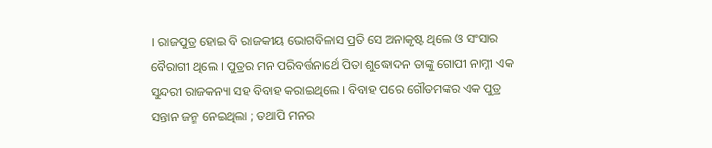। ରାଜପୁତ୍ର ହୋଇ ବି ରାଜକୀୟ ଭୋଗବିଳାସ ପ୍ରତି ସେ ଅନାକୃଷ୍ଟ ଥିଲେ ଓ ସଂସାର ବୈରାଗୀ ଥିଲେ । ପୁତ୍ରର ମନ ପରିବର୍ତ୍ତନାର୍ଥେ ପିତା ଶୁଦ୍ଧୋଦନ ତାଙ୍କୁ ଗୋପୀ ନାମ୍ନୀ ଏକ ସୁନ୍ଦରୀ ରାଜକନ୍ୟା ସହ ବିବାହ କରାଇଥିଲେ । ବିବାହ ପରେ ଗୌତମଙ୍କର ଏକ ପୁତ୍ର ସନ୍ତାନ ଜନ୍ମ ନେଇଥିଲା ; ତଥାପି ମନର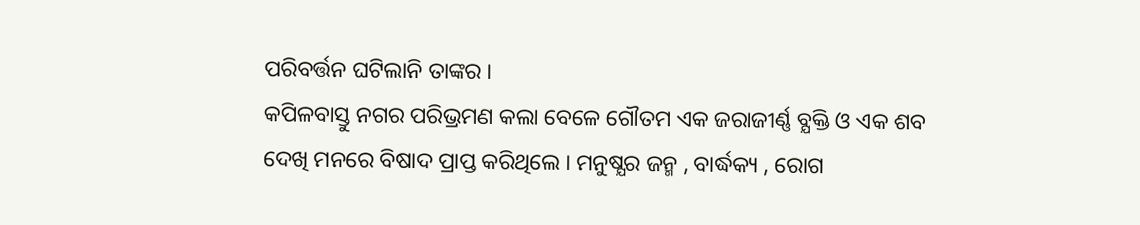ପରିବର୍ତ୍ତନ ଘଟିଲାନି ତାଙ୍କର ।
କପିଳବାସ୍ତୁ ନଗର ପରିଭ୍ରମଣ କଲା ବେଳେ ଗୌତମ ଏକ ଜରାଜୀର୍ଣ୍ଣ ବ୍ଯକ୍ତି ଓ ଏକ ଶବ ଦେଖି ମନରେ ବିଷାଦ ପ୍ରାପ୍ତ କରିଥିଲେ । ମନୁଷ୍ଯର ଜନ୍ମ , ବାର୍ଦ୍ଧକ୍ୟ , ରୋଗ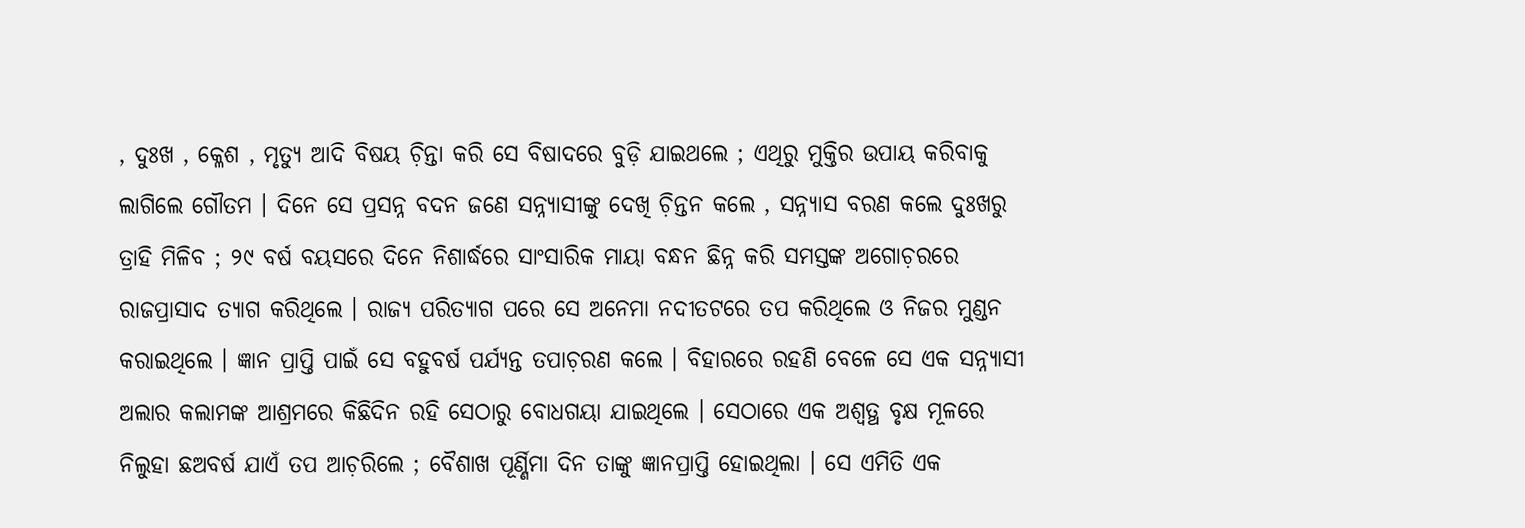, ଦୁଃଖ , କ୍ଳେଶ , ମୃତ୍ଯୁ ଆଦି ବିଷୟ ଚ଼ିନ୍ତା କରି ସେ ବିଷାଦରେ ବୁଡ଼ି ଯାଇଥଲେ ; ଏଥିରୁ ମୁକ୍ତିର ଉପାୟ କରିବାକୁ ଲାଗିଲେ ଗୌତମ । ଦିନେ ସେ ପ୍ରସନ୍ନ ବଦନ ଜଣେ ସନ୍ନ୍ଯାସୀଙ୍କୁ ଦେଖି ଚ଼ିନ୍ତନ କଲେ , ସନ୍ନ୍ଯାସ ବରଣ କଲେ ଦୁଃଖରୁ ତ୍ରାହି ମିଳିବ ; ୨୯ ବର୍ଷ ବୟସରେ ଦିନେ ନିଶାର୍ଦ୍ଧରେ ସାଂସାରିକ ମାୟା ବନ୍ଧନ ଛିନ୍ନ କରି ସମସ୍ତଙ୍କ ଅଗୋଚ଼ରରେ ରାଜପ୍ରାସାଦ ତ୍ଯାଗ କରିଥିଲେ । ରାଜ୍ୟ ପରିତ୍ଯାଗ ପରେ ସେ ଅନେମା ନଦୀତଟରେ ତପ କରିଥିଲେ ଓ ନିଜର ମୁଣ୍ଡନ କରାଇଥିଲେ । ଜ୍ଞାନ ପ୍ରାପ୍ତି ପାଇଁ ସେ ବହୁବର୍ଷ ପର୍ଯ୍ଯନ୍ତ ତପାଚ଼ରଣ କଲେ । ବିହାରରେ ରହଣି ବେଳେ ସେ ଏକ ସନ୍ନ୍ଯାସୀ ଅଲାର କଲାମଙ୍କ ଆଶ୍ରମରେ କିଛିଦିନ ରହି ସେଠାରୁ ବୋଧଗୟା ଯାଇଥିଲେ । ସେଠାରେ ଏକ ଅଶ୍ବତ୍ଥ ବୃକ୍ଷ ମୂଳରେ ନିଲୁହା ଛଅବର୍ଷ ଯାଏଁ ତପ ଆଚ଼ରିଲେ ; ବୈଶାଖ ପୂର୍ଣ୍ଣିମା ଦିନ ତାଙ୍କୁ ଜ୍ଞାନପ୍ରାପ୍ତି ହୋଇଥିଲା । ସେ ଏମିତି ଏକ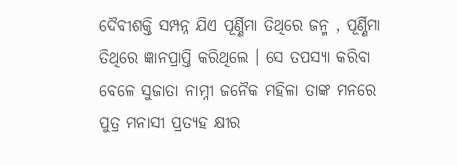ଦୈବୀଶକ୍ତି ସମ୍ପନ୍ନ ଯିଏ ପୂର୍ଣ୍ଣିମା ତିଥିରେ ଜନ୍ମ , ପୂର୍ଣ୍ଣିମା ତିଥିରେ ଜ୍ଞାନପ୍ରାପ୍ତି କରିଥିଲେ । ସେ ତପସ୍ଯା କରିବା ବେଳେ ସୁଜାତା ନାମ୍ନୀ ଜନୈକ ମହିଳା ତାଙ୍କ ମନରେ ପୁତ୍ର ମନାସୀ ପ୍ରତ୍ଯହ କ୍ଷୀର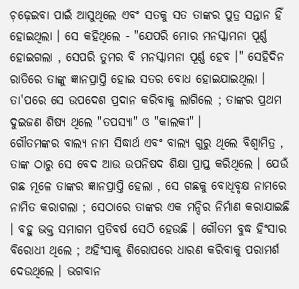ଚ଼ଢ଼େଇବା ପାଇଁ ଆସୁଥିଲେ ଏବଂ ସତକୁ ସତ ତାଙ୍କର ପୁତ୍ର ସନ୍ତାନ ହିଁ ହୋଇଥିଲା । ସେ କହିଥିଲେ - "ଯେପରି ମୋର ମନସ୍କାମନା ପୂର୍ଣ୍ଣ ହୋଇଗଲା , ସେପରି ତୁମର ବି ମନସ୍କାମନା ପୂର୍ଣ୍ଣ ହେବ ।" ସେହିଦିନ ରାତିରେ ତାଙ୍କୁ ଜ୍ଞାନପ୍ରାପ୍ତି ହୋଇ ସତର ବୋଧ ହୋଇଯାଇଥିଲା । ତା'ପରେ ସେ ଉପଦେଶ ପ୍ରଦାନ କରିବାକୁ ଲାଗିଲେ ; ତାଙ୍କର ପ୍ରଥମ ଦୁଇଜଣ ଶିଷ୍ଯ ଥିଲେ "ତପସ୍ୟା" ଓ "କାଲକୀ" ।
ଗୌତମଙ୍କର ବାଲ୍ଯ ନାମ ସିଦ୍ଧାର୍ଥ ଏବଂ ବାଲ୍ଯ ଗୁରୁ ଥିଲେ ବିଶ୍ବାମିତ୍ର , ତାଙ୍କ ଠାରୁ ସେ ବେଦ ଆଉ ଉପନିଷଦ ଶିକ୍ଷା ପ୍ରାପ୍ତ କରିଥିଲେ । ଯେଉଁ ଗଛ ମୂଳେ ତାଙ୍କର ଜ୍ଞାନପ୍ରାପ୍ତି ହେଲା , ସେ ଗଛକୁ ବୋଧିବୃକ୍ଷ ନାମରେ ନାମିତ କରାଗଲା ; ସେଠାରେ ତାଙ୍କର ଏକ ମନ୍ଦିର ନିର୍ମାଣ କରାଯାଇଛି । ବହୁ ଭକ୍ତ ସମାଗମ ପ୍ରତିବର୍ଷ ସେଠି ହେଉଛି । ଗୌତମ ବୁଦ୍ଧ ହିଂସାର ବିରୋଧୀ ଥିଲେ ; ଅହିଂସାକୁ ଶିରୋପରେ ଧାରଣ କରିବାକୁ ପରାମର୍ଶ ଦେଉଥିଲେ । ଭଗବାନ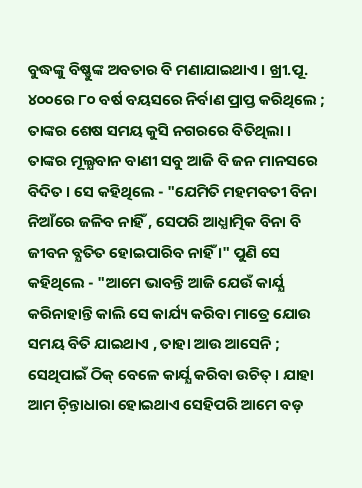ବୁଦ୍ଧଙ୍କୁ ବିଷ୍ଣୁଙ୍କ ଅବତାର ବି ମଣାଯାଇଥାଏ । ଖ୍ରୀ.ପୂ. ୪୦୦ରେ ୮୦ ବର୍ଷ ବୟସରେ ନିର୍ବାଣ ପ୍ରାପ୍ତ କରିଥିଲେ ; ତାଙ୍କର ଶେଷ ସମୟ କୁସି ନଗରରେ ବିତିଥିଲା । ତାଙ୍କର ମୂଲ୍ଯବାନ ବାଣୀ ସବୁ ଆଜି ବି ଜନ ମାନସରେ ବିଦିତ । ସେ କହିଥିଲେ - "ଯେମିତି ମହମବତୀ ବିନା ନିଆଁରେ ଜଳିବ ନାହିଁ , ସେପରି ଆଧ୍ଯାତ୍ମିକ ବିନା ବି ଜୀବନ ବ୍ଯତିତ ହୋଇପାରିବ ନାହିଁ ।" ପୁଣି ସେ କହିଥିଲେ - "ଆମେ ଭାବନ୍ତି ଆଜି ଯେଉଁ କାର୍ଯ୍ଯ କରିନାହାନ୍ତି କାଲି ସେ କାର୍ଯ୍ୟ କରିବା ମାତ୍ରେ ଯୋଉ ସମୟ ବିତି ଯାଇଥାଏ , ତାହା ଆଉ ଆସେନି ; ସେଥିପାଇଁ ଠିକ୍ ବେଳେ କାର୍ଯ୍ଯ କରିବା ଉଚିତ୍ । ଯାହା ଆମ ଚ଼ିନ୍ତାଧାରା ହୋଇଥାଏ ସେହିପରି ଆମେ ବଡ଼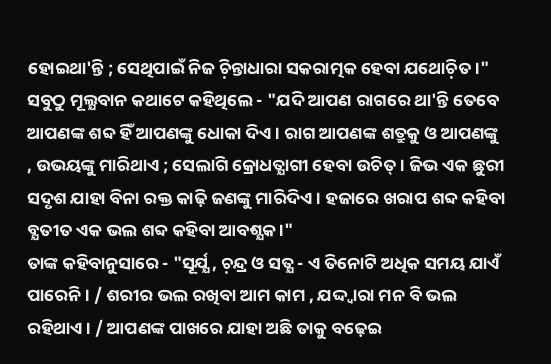ହୋଇଥା'ନ୍ତି ; ସେଥିପାଇଁ ନିଜ ଚ଼ିନ୍ତାଧାରା ସକରାତ୍ମକ ହେବା ଯଥୋଚ଼ିତ ।" ସବୁଠୁ ମୂଲ୍ଯବାନ କଥାଟେ କହିଥିଲେ - "ଯଦି ଆପଣ ରାଗରେ ଥା'ନ୍ତି ତେବେ ଆପଣଙ୍କ ଶବ୍ଦ ହିଁ ଆପଣଙ୍କୁ ଧୋକା ଦିଏ । ରାଗ ଆପଣଙ୍କ ଶତ୍ରୁକୁ ଓ ଆପଣଙ୍କୁ , ଉଭୟଙ୍କୁ ମାରିଥାଏ ; ସେଲାଗି କ୍ରୋଧତ୍ଯାଗୀ ହେବା ଉଚିତ୍ । ଜିଭ ଏକ ଛୁରୀ ସଦୃଶ ଯାହା ବିନା ରକ୍ତ କାଢ଼ି ଜଣଙ୍କୁ ମାରିଦିଏ । ହଜାରେ ଖରାପ ଶବ୍ଦ କହିବା ବ୍ଯତୀତ ଏକ ଭଲ ଶବ୍ଦ କହିବା ଆବଶ୍ଯକ ।"
ତାଙ୍କ କହିବାନୁସାରେ - "ସୂର୍ଯ୍ଯ , ଚ଼ନ୍ଦ୍ର ଓ ସତ୍ଯ - ଏ ତିନୋଟି ଅଧିକ ସମୟ ଯାଏଁ ପାରେନି । / ଶରୀର ଭଲ ରଖିବା ଆମ କାମ , ଯଦ୍ଦ୍ବାରା ମନ ବି ଭଲ ରହିଥାଏ । / ଆପଣଙ୍କ ପାଖରେ ଯାହା ଅଛି ତାକୁ ବଢ଼େଇ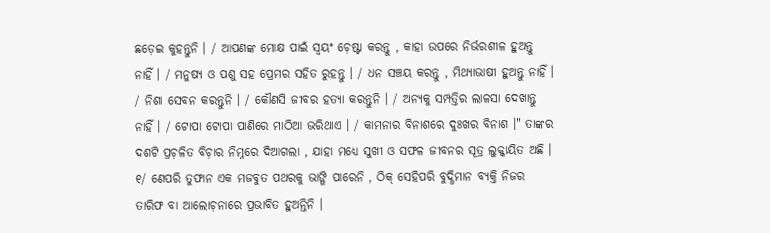ଛଡ଼େଇ କୁହନ୍ତୁନି । / ଆପଣଙ୍କ ମୋକ୍ଷ ପାଇଁ ସ୍ବୟଂ ଚ଼େଷ୍ଟା କରନ୍ତୁ , କାହା ଉପରେ ନିର୍ଭରଶୀଳ ହୁଅନ୍ତୁ ନାହିଁ । / ମନୁଷ୍ଯ ଓ ପଶୁ ସହ ପ୍ରେମର ସହିତ ରୁହନ୍ତୁ । / ଧନ ସଞ୍ଚୟ କରନ୍ତୁ , ମିଥ୍ଯାଭାଷୀ ହୁଅନ୍ତୁ ନାହିଁ । / ନିଶା ସେବନ କରନ୍ତୁନି । / କୌଣସି ଜୀବର ହତ୍ଯା କରନ୍ତୁନି । / ଅନ୍ଯକୁ ସମ୍ପତ୍ତିର ଲାଳସା ଦେଖାନ୍ତୁ ନାହିଁ । / ଟୋପା ଟୋପା ପାଣିରେ ମାଠିଆ ଭରିଥାଏ । / କାମନାର ବିନାଶରେ ଦୁଃଖର ବିନାଶ ।" ତାଙ୍କର ଦଶଟି ପ୍ରଚ଼ଳିତ ବିଚ଼ାର ନିମ୍ନରେ ଦିଆଗଲା , ଯାହା ମଧ୍ୟେ ସୁଖୀ ଓ ସଫଳ ଜୀବନର ସୂତ୍ର ଲୁକ୍କାୟିତ ଅଛି ।
୧/ ଣେପରି ତୁଫାନ ଏକ ମଜବୁତ ପଥରକୁ ଭାଙ୍ଗି ପାରେନି , ଠିକ୍ ସେହିପରି ବୁଦ୍ଧିମାନ ବ୍ଯକ୍ତି ନିଜର ତାରିଫ ବା ଆଲୋଚ଼ନାରେ ପ୍ରଭାବିତ ହୁଅନ୍ତିନି ।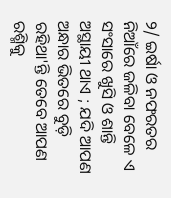୨/ ଇର୍ଷା ଓ ନଫରତର ନିଆଁରେ ଜଳିବା ବେଳେ ଏ ସଂସାରେ ଖୁସି ଓ ଶାନ୍ତି ଅସ୍ଥାୟୀ ଥାଏ ; ଯଦି ଆପଣ ଅନ୍ଧାର ଭିତରେ ବୁଡ଼ି ରହିଥା'ନ୍ତି ତେବେ ଆପଣ ରଶ୍ମିକୁ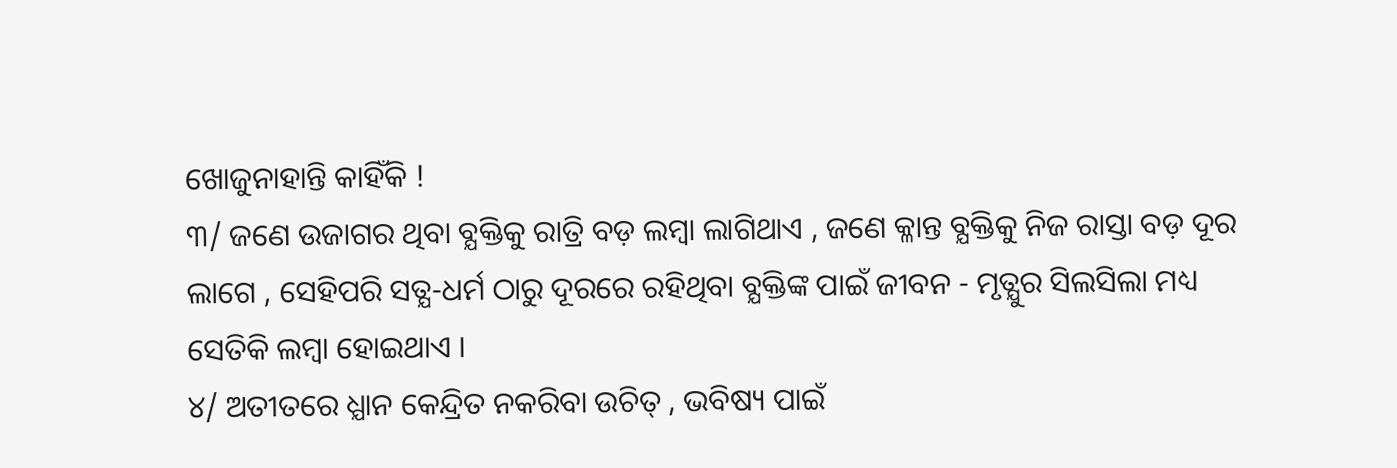ଖୋଜୁନାହାନ୍ତି କାହିଁକି !
୩/ ଜଣେ ଉଜାଗର ଥିବା ବ୍ଯକ୍ତିକୁ ରାତ୍ରି ବଡ଼ ଲମ୍ବା ଲାଗିଥାଏ , ଜଣେ କ୍ଳାନ୍ତ ବ୍ଯକ୍ତିକୁ ନିଜ ରାସ୍ତା ବଡ଼ ଦୂର ଲାଗେ , ସେହିପରି ସତ୍ଯ-ଧର୍ମ ଠାରୁ ଦୂରରେ ରହିଥିବା ବ୍ଯକ୍ତିଙ୍କ ପାଇଁ ଜୀବନ - ମୃତ୍ଯୁର ସିଲସିଲା ମଧ୍ୟ ସେତିକି ଲମ୍ବା ହୋଇଥାଏ ।
୪/ ଅତୀତରେ ଧ୍ଯାନ କେନ୍ଦ୍ରିତ ନକରିବା ଉଚିତ୍ , ଭବିଷ୍ୟ ପାଇଁ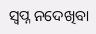ସ୍ବପ୍ନ ନଦେଖିବା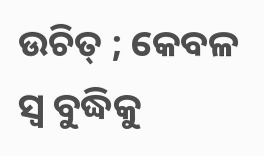ଉଚିତ୍ ; କେବଳ ସ୍ବ ବୁଦ୍ଧିକୁ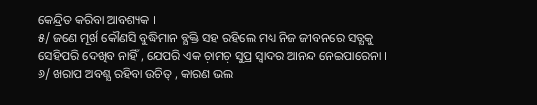କେନ୍ଦ୍ରିତ କରିବା ଆବଶ୍ୟକ ।
୫/ ଜଣେ ମୂର୍ଖ କୌଣସି ବୁଦ୍ଧିମାନ ବ୍ଯକ୍ତି ସହ ରହିଲେ ମଧ୍ୟ ନିଜ ଜୀବନରେ ସତ୍ଯକୁ ସେହିପରି ଦେଖିବ ନାହିଁ , ଯେପରି ଏକ ଚ଼ାମଚ଼ ସୁପ୍ର ସ୍ବାଦର ଆନନ୍ଦ ନେଇପାରେନା ।
୬/ ଖରାପ ଅବଶ୍ଯ ରହିବା ଉଚିତ୍ , କାରଣ ଭଲ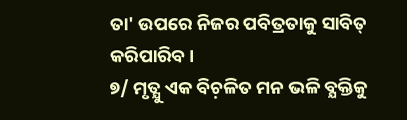ତା' ଉପରେ ନିଜର ପବିତ୍ରତାକୁ ସାବିତ୍ କରିପାରିବ ।
୭/ ମୃତ୍ଯୁ ଏକ ବିଚ଼ଳିତ ମନ ଭଳି ବ୍ଯକ୍ତିକୁ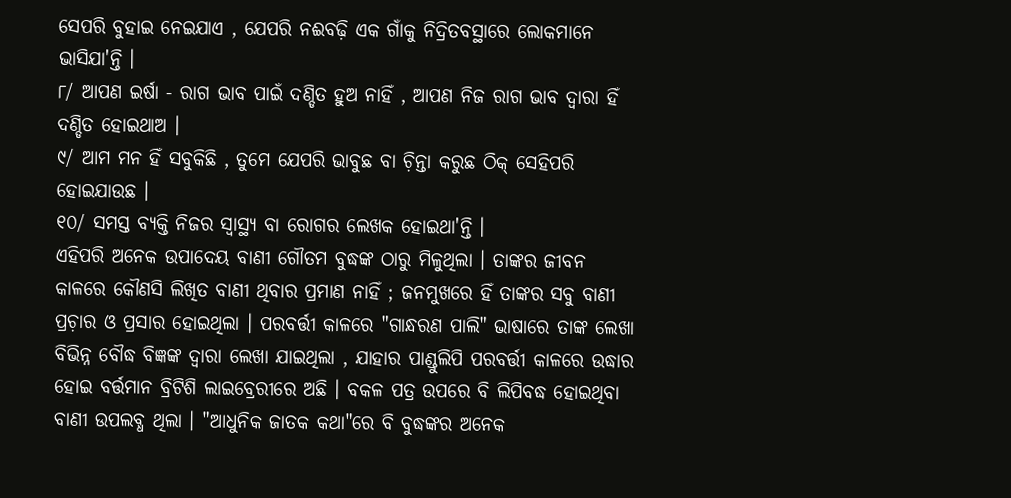ସେପରି ବୁହାଇ ନେଇଯାଏ , ଯେପରି ନଈବଢ଼ି ଏକ ଗାଁକୁ ନିଦ୍ରିତବସ୍ଥାରେ ଲୋକମାନେ ଭାସିଯା'ନ୍ତି ।
୮/ ଆପଣ ଇର୍ଷା - ରାଗ ଭାବ ପାଇଁ ଦଣ୍ଡିତ ହୁଅ ନାହିଁ , ଆପଣ ନିଜ ରାଗ ଭାବ ଦ୍ବାରା ହିଁ ଦଣ୍ଡିତ ହୋଇଥାଅ ।
୯/ ଆମ ମନ ହିଁ ସବୁକିଛି , ତୁମେ ଯେପରି ଭାବୁଛ ବା ଚ଼ିନ୍ତା କରୁଛ ଠିକ୍ ସେହିପରି ହୋଇଯାଉଛ ।
୧୦/ ସମସ୍ତ ବ୍ଯକ୍ତି ନିଜର ସ୍ବାସ୍ଥ୍ୟ ବା ରୋଗର ଲେଖକ ହୋଇଥା'ନ୍ତି ।
ଏହିପରି ଅନେକ ଉପାଦେୟ ବାଣୀ ଗୌତମ ବୁଦ୍ଧଙ୍କ ଠାରୁ ମିଳୁଥିଲା । ତାଙ୍କର ଜୀବନ କାଳରେ କୌଣସି ଲିଖିତ ବାଣୀ ଥିବାର ପ୍ରମାଣ ନାହିଁ ; ଜନମୁଖରେ ହିଁ ତାଙ୍କର ସବୁ ବାଣୀ ପ୍ରଚ଼ାର ଓ ପ୍ରସାର ହୋଇଥିଲା । ପରବର୍ତ୍ତୀ କାଳରେ "ଗାନ୍ଧରଣ ପାଲି" ଭାଷାରେ ତାଙ୍କ ଲେଖା ବିଭିନ୍ନ ବୌଦ୍ଧ ବିଜ୍ଞଙ୍କ ଦ୍ବାରା ଲେଖା ଯାଇଥିଲା , ଯାହାର ପାଣ୍ଡୁଲିପି ପରବର୍ତ୍ତୀ କାଳରେ ଉଦ୍ଧାର ହୋଇ ବର୍ତ୍ତମାନ ବ୍ରିଟିଶି ଲାଇବ୍ରେରୀରେ ଅଛି । ବକଳ ପତ୍ର ଉପରେ ବି ଲିପିବଦ୍ଧ ହୋଇଥିବା ବାଣୀ ଉପଲବ୍ଧ ଥିଲା । "ଆଧୁନିକ ଜାତକ କଥା"ରେ ବି ବୁଦ୍ଧଙ୍କର ଅନେକ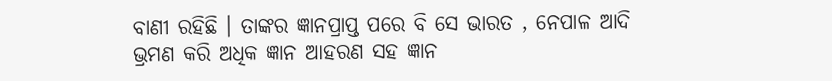ବାଣୀ ରହିଛି । ତାଙ୍କର ଜ୍ଞାନପ୍ରାପ୍ତ ପରେ ବି ସେ ଭାରତ , ନେପାଳ ଆଦି ଭ୍ରମଣ କରି ଅଧିକ ଜ୍ଞାନ ଆହରଣ ସହ ଜ୍ଞାନ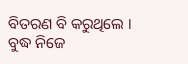ବିତରଣ ବି କରୁଥିଲେ । ବୁଦ୍ଧ ନିଜେ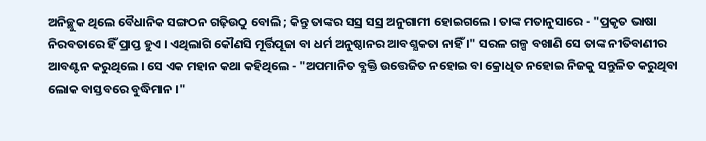ଅନିଚ୍ଛୁକ ଥିଲେ ବୈଧାନିକ ସଙ୍ଗଠନ ଗଢ଼ିଉଠୁ ବୋଲି ; କିନ୍ତୁ ତାଙ୍କର ସସ୍ର ସସ୍ର ଅନୁଗାମୀ ହୋଇଗଲେ । ତାଙ୍କ ମତାନୁସାରେ - "ପ୍ରକୃତ ଭାଷା ନିରବତାରେ ହିଁ ପ୍ରାପ୍ତ ହୁଏ । ଏଥିଲାଗି କୌଣସି ମୂର୍ତ୍ତିପୂଜା ବା ଧର୍ମ ଅନୁଷ୍ଠାନର ଆବଶ୍ଯକତା ନାହିଁ ।" ସରଳ ଗଳ୍ପ ବଖାଣି ସେ ତାଙ୍କ ନୀତିବାଣୀର ଆବଣ୍ଟନ କରୁଥିଲେ । ସେ ଏକ ମହାନ କଥା କହିଥିଲେ - "ଅପମାନିତ ବ୍ଯକ୍ତି ଉତ୍ତେଜିତ ନହୋଇ ବା କ୍ରୋଧିତ ନହୋଇ ନିଜକୁ ସନ୍ତୁଳିତ କରୁଥିବା ଲୋକ ବାସ୍ତବରେ ବୁଦ୍ଧିମାନ ।"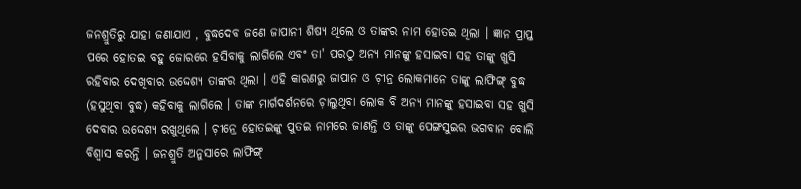ଜନଶ୍ରୁତିରୁ ଯାହା ଜଣାଯାଏ , ବୁଦ୍ଧଦେବ ଜଣେ ଜାପାନୀ ଶିଷ୍ୟ ଥିଲେ ଓ ତାଙ୍କର ନାମ ହୋତଇ ଥିଲା । ଜ୍ଞାନ ପ୍ରାପ୍ତ ପରେ ହୋତଇ ବହୁ ଜୋରରେ ହସିବାକୁ ଲାଗିଲେ ଏବଂ ତା' ପରଠୁ ଅନ୍ଯ ମାନଙ୍କୁ ହସାଇବା ସହ ତାଙ୍କୁ ଖୁସି ରହିବାର ଦେଖିବାର ଉଦ୍ଦେଶ୍ଯ ତାଙ୍କର ଥିଲା । ଏହି କାରଣରୁ ଜାପାନ ଓ ଚ଼ୀନ୍ର ଲୋକମାନେ ତାଙ୍କୁ ଲାଫିଙ୍ଗ୍ ବୁଦ୍ଧ (ହସୁଥିବା ବୁଦ୍ଧ) କହିବାକୁ ଲାଗିଲେ । ତାଙ୍କ ମାର୍ଗଦର୍ଶନରେ ଚ଼ାଲୁଥିବା ଲୋକ ବି ଅନ୍ଯ ମାନଙ୍କୁ ହସାଇବା ସହ ଖୁସି ଦେବାର ଉଦ୍ଦେଶ୍ଯ ରଖୁଥିଲେ । ଚ଼ୀନ୍ରେ ହୋତଇଙ୍କୁ ପୁତଇ ନାମରେ ଜାଣନ୍ତି ଓ ତାଙ୍କୁ ପେଙ୍ଗସୁଇର ଭଗବାନ ବୋଲି ବିଶ୍ବାସ କରନ୍ତି । ଜନଶ୍ରୁତି ଅନୁସାରେ ଲାଫିଙ୍ଗ୍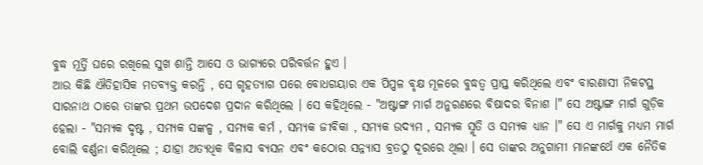ବୁଦ୍ଧ ମୂର୍ତ୍ତି ଘରେ ରଖିଲେ ସୁଖ ଶାନ୍ତି ଆସେ ଓ ଭାଗ୍ଯରେ ପରିବର୍ତ୍ତନ ହୁଏ ।
ଆଉ କିଛି ଐତିହାସିକ ମତବ୍ୟକ୍ତ କରନ୍ତି , ସେ ଗୃହତ୍ୟାଗ ପରେ ବୋଧଗୟାର ଏକ ପିପ୍ପଳ ବୃକ୍ଷ ମୂଳରେ ବୁଦ୍ଧତ୍ବ ପ୍ରାପ୍ତ କରିଥିଲେ ଏବଂ ବାରଣାସୀ ନିକଟସ୍ଥ ସାରନାଥ ଠାରେ ତାଙ୍କର ପ୍ରଥମ ଉପଦେଶ ପ୍ରଦାନ କରିଥିଲେ । ସେ କହିଥିଲେ - "ଅଷ୍ଟାଙ୍ଗ ମାର୍ଗ ଅନୁରଣରେ ବିଷାଦର ବିନାଶ ।" ସେ ଅଷ୍ଟାଙ୍ଗ ମାର୍ଗ ଗୁଡ଼ିକ ହେଲା - "ସମ୍ଯକ ଦୃଷ୍ଟ , ସମ୍ଯକ ସଙ୍କଳ୍ପ , ସମ୍ଯକ କର୍ମ , ସମ୍ଯକ ଜୀବିକା , ସମ୍ଯକ ଉଦ୍ଯମ , ସମ୍ଯକ ସ୍ମୃତି ଓ ସମ୍ଯକ ଧ୍ଯାନ ।" ସେ ଏ ମାର୍ଗକୁ ମଧ୍ୟମ ମାର୍ଗ ବୋଲି ବର୍ଣ୍ଣନା କରିଥିଲେ ; ଯାହା ଅତ୍ଯଧିକ ବିଳାସ ବ୍ଯସନ ଏବଂ କଠୋର ସନ୍ନ୍ଯାସ ବ୍ରତଠୁ ଦୂରରେ ଥିଲା । ସେ ତାଙ୍କର ଅନୁଗାମୀ ମାନଙ୍କର୍ଥେ ଏକ ନୈତିକ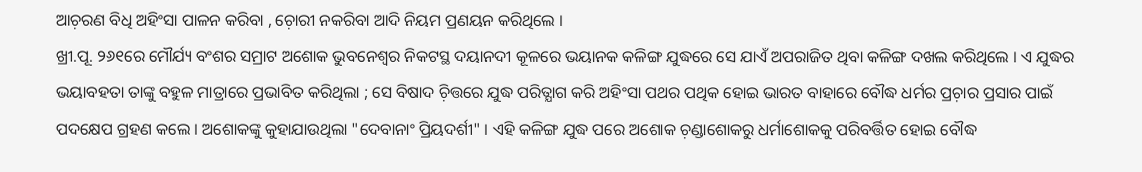ଆଚ଼ରଣ ବିଧି ଅହିଂସା ପାଳନ କରିବା , ଚ଼ୋରୀ ନକରିବା ଆଦି ନିୟମ ପ୍ରଣୟନ କରିଥିଲେ ।
ଖ୍ରୀ.ପୂ. ୨୬୧ରେ ମୌର୍ଯ୍ୟ ବଂଶର ସମ୍ରାଟ ଅଶୋକ ଭୁବନେଶ୍ବର ନିକଟସ୍ଥ ଦୟାନଦୀ କୂଳରେ ଭୟାନକ କଳିଙ୍ଗ ଯୁଦ୍ଧରେ ସେ ଯାଏଁ ଅପରାଜିତ ଥିବା କଳିଙ୍ଗ ଦଖଲ କରିଥିଲେ । ଏ ଯୁଦ୍ଧର ଭୟାବହତା ତାଙ୍କୁ ବହୁଳ ମାତ୍ରାରେ ପ୍ରଭାବିତ କରିଥିଲା ; ସେ ବିଷାଦ ଚ଼ିତ୍ତରେ ଯୁଦ୍ଧ ପରିତ୍ଯାଗ କରି ଅହିଂସା ପଥର ପଥିକ ହୋଇ ଭାରତ ବାହାରେ ବୌଦ୍ଧ ଧର୍ମର ପ୍ରଚ଼ାର ପ୍ରସାର ପାଇଁ ପଦକ୍ଷେପ ଗ୍ରହଣ କଲେ । ଅଶୋକଙ୍କୁ କୁହାଯାଉଥିଲା "ଦେବାନାଂ ପ୍ରିୟଦର୍ଶୀ" । ଏହି କଳିଙ୍ଗ ଯୁଦ୍ଧ ପରେ ଅଶୋକ ଚ଼ଣ୍ଡାଶୋକରୁ ଧର୍ମାଶୋକକୁ ପରିବର୍ତ୍ତିତ ହୋଇ ବୌଦ୍ଧ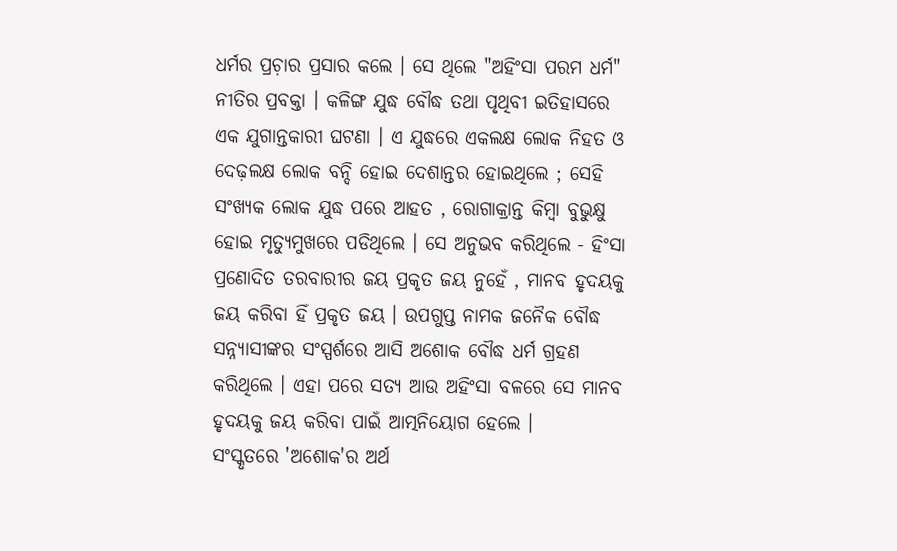ଧର୍ମର ପ୍ରଚ଼ାର ପ୍ରସାର କଲେ । ସେ ଥିଲେ "ଅହିଂସା ପରମ ଧର୍ମ" ନୀତିର ପ୍ରବକ୍ତା । କଳିଙ୍ଗ ଯୁଦ୍ଧ ବୌଦ୍ଧ ତଥା ପୃଥିବୀ ଇତିହାସରେ ଏକ ଯୁଗାନ୍ତକାରୀ ଘଟଣା । ଏ ଯୁଦ୍ଧରେ ଏକଲକ୍ଷ ଲୋକ ନିହତ ଓ ଦେଢ଼ଲକ୍ଷ ଲୋକ ବନ୍ଦି ହୋଇ ଦେଶାନ୍ତର ହୋଇଥିଲେ ; ସେହି ସଂଖ୍ୟକ ଲୋକ ଯୁଦ୍ଧ ପରେ ଆହତ , ରୋଗାକ୍ରାନ୍ତ କିମ୍ବା ବୁଭୁକ୍ଷୁ ହୋଇ ମୃତ୍ୟୁମୁଖରେ ପଡିଥିଲେ । ସେ ଅନୁଭବ କରିଥିଲେ - ହିଂସା ପ୍ରଣୋଦିତ ତରବାରୀର ଜୟ ପ୍ରକୃତ ଜୟ ନୁହେଁ , ମାନବ ହୃଦୟକୁ ଜୟ କରିବା ହିଁ ପ୍ରକୃତ ଜୟ । ଉପଗୁପ୍ତ ନାମକ ଜନୈକ ବୌଦ୍ଧ ସନ୍ନ୍ଯାସୀଙ୍କର ସଂସ୍ପର୍ଶରେ ଆସି ଅଶୋକ ବୌଦ୍ଧ ଧର୍ମ ଗ୍ରହଣ କରିଥିଲେ । ଏହା ପରେ ସତ୍ଯ ଆଉ ଅହିଂସା ବଳରେ ସେ ମାନବ ହୃଦୟକୁ ଜୟ କରିବା ପାଇଁ ଆତ୍ମନିୟୋଗ ହେଲେ ।
ସଂସ୍କୃତରେ 'ଅଶୋକ'ର ଅର୍ଥ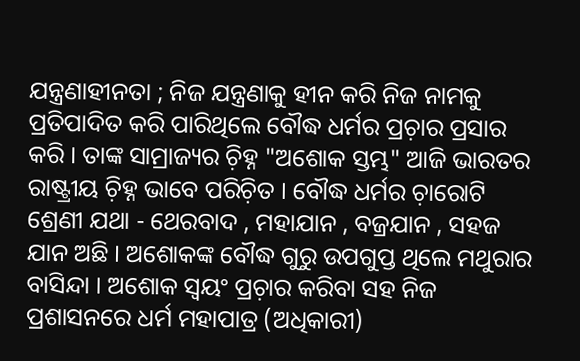ଯନ୍ତ୍ରଣାହୀନତା ; ନିଜ ଯନ୍ତ୍ରଣାକୁ ହୀନ କରି ନିଜ ନାମକୁ ପ୍ରତିପାଦିତ କରି ପାରିଥିଲେ ବୌଦ୍ଧ ଧର୍ମର ପ୍ରଚ଼ାର ପ୍ରସାର କରି । ତାଙ୍କ ସାମ୍ରାଜ୍ୟର ଚ଼ିହ୍ନ "ଅଶୋକ ସ୍ତମ୍ଭ" ଆଜି ଭାରତର ରାଷ୍ଟ୍ରୀୟ ଚ଼ିହ୍ନ ଭାବେ ପରିଚ଼ିତ । ବୌଦ୍ଧ ଧର୍ମର ଚ଼ାରୋଟି ଶ୍ରେଣୀ ଯଥା - ଥେରବାଦ , ମହାଯାନ , ବଜ୍ରଯାନ , ସହଜ ଯାନ ଅଛି । ଅଶୋକଙ୍କ ବୌଦ୍ଧ ଗୁରୁ ଉପଗୁପ୍ତ ଥିଲେ ମଥୁରାର ବାସିନ୍ଦା । ଅଶୋକ ସ୍ବୟଂ ପ୍ରଚ଼ାର କରିବା ସହ ନିଜ ପ୍ରଶାସନରେ ଧର୍ମ ମହାପାତ୍ର (ଅଧିକାରୀ)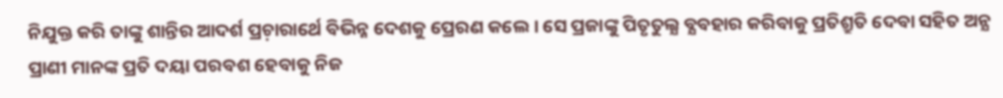ନିଯୁକ୍ତ କରି ତାଙ୍କୁ ଶାନ୍ତିର ଆଦର୍ଶ ପ୍ରଚ଼ାରାର୍ଥେ ବିଭିନ୍ନ ଦେଶକୁ ପ୍ରେରଣ କଲେ । ସେ ପ୍ରଜାଙ୍କୁ ପିତୃତୁଲ୍ଯ ବ୍ଯବହାର କରିବାକୁ ପ୍ରତିଶ୍ରୁତି ଦେବା ସହିତ ଅନ୍ଯ ପ୍ରାଣୀ ମାନଙ୍କ ପ୍ରତି ଦୟା ପରବଶ ହେବାକୁ ନିଜ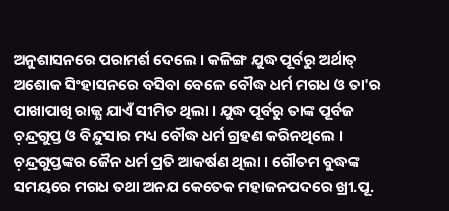ଅନୁଶାସନରେ ପରାମର୍ଶ ଦେଲେ । କଳିଙ୍ଗ ଯୁଦ୍ଧ ପୂର୍ବରୁ ଅର୍ଥାତ୍ ଅଶୋକ ସିଂହାସନରେ ବସିବା ବେଳେ ବୌଦ୍ଧ ଧର୍ମ ମଗଧ ଓ ତା'ର ପାଖାପାଖି ରାଜ୍ଯ ଯାଏଁ ସୀମିତ ଥିଲା । ଯୁଦ୍ଧ ପୂର୍ବରୁ ତାଙ୍କ ପୂର୍ବଜ ଚ଼ନ୍ଦ୍ରଗୁପ୍ତ ଓ ବିନ୍ଦୁସାର ମଧ୍ୟ ବୌଦ୍ଧ ଧର୍ମ ଗ୍ରହଣ କରିନଥିଲେ । ଚ଼ନ୍ଦ୍ରଗୁପ୍ତଙ୍କର ଜୈନ ଧର୍ମ ପ୍ରତି ଆକର୍ଷଣ ଥିଲା । ଗୌତମ ବୁଦ୍ଧଙ୍କ ସମୟରେ ମଗଧ ତଥା ଅନଯ କେତେକ ମହାଜନପଦରେ ଖ୍ରୀ.ପୂ.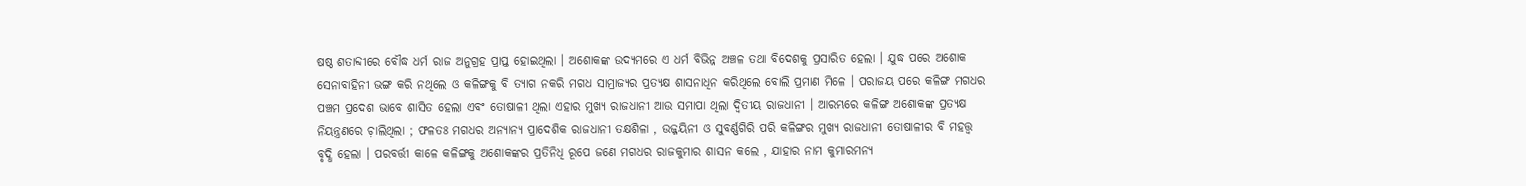ଷଷ୍ଠ ଶତାବ୍ଦୀରେ ବୌଦ୍ଧ ଧର୍ମ ରାଜ ଅନୁଗ୍ରହ ପ୍ରାପ୍ତ ହୋଇଥିଲା । ଅଶୋକଙ୍କ ଉଦ୍ଯମରେ ଏ ଧର୍ମ ବିଭିନ୍ନ ଅଞ୍ଚଳ ତଥା ବିଦେଶକୁ ପ୍ରସାରିତ ହେଲା । ଯୁଦ୍ଧ ପରେ ଅଶୋକ ସେନାବାହିନୀ ଭଙ୍ଗ କରି ନଥିଲେ ଓ କଳିଙ୍ଗକୁ ବି ତ୍ଯାଗ ନକରି ମଗଧ ସାମ୍ରାଜ୍ୟର ପ୍ରତ୍ଯକ୍ଷ ଶାସନାଧିନ କରିଥିଲେ ବୋଲି ପ୍ରମାଣ ମିଳେ । ପରାଜୟ ପରେ କଳିଙ୍ଗ ମଗଧର ପଞ୍ଚମ ପ୍ରଦେଶ ଭାବେ ଶାସିତ ହେଲା ଏବଂ ତୋଷାଳୀ ଥିଲା ଏହାର ମୁଖ୍ୟ ରାଜଧାନୀ ଆଉ ସମାପା ଥିଲା ଦ୍ବିତୀୟ ରାଜଧାନୀ । ଆରମ୍ଭରେ କଳିଙ୍ଗ ଅଶୋକଙ୍କ ପ୍ରତ୍ଯକ୍ଷ ନିୟନ୍ତ୍ରଣରେ ଚ଼ାଲିଥିଲା ; ଫଳତଃ ମଗଧର ଅନ୍ଯାନ୍ଯ ପ୍ରାଦେଶିକ ରାଜଧାନୀ ତକ୍ଷଶିଳା , ଉଜ୍ଜୟିନୀ ଓ ସୁବର୍ଣ୍ଣଗିରି ପରି କଳିଙ୍ଗର ମୁଖ୍ଯ ରାଜଧାନୀ ତୋଷାଳୀର ବି ମହତ୍ତ୍ୱ ବୃଦ୍ଧି ହେଲା । ପରବର୍ତ୍ତୀ କାଳେ କଳିଙ୍ଗକୁ ଅଶୋକଙ୍କର ପ୍ରତିନିଧି ରୂପେ ଜଣେ ମଗଧର ରାଜକୁମାର ଶାସନ କଲେ , ଯାହାର ନାମ କୁମାରମନ୍ଯ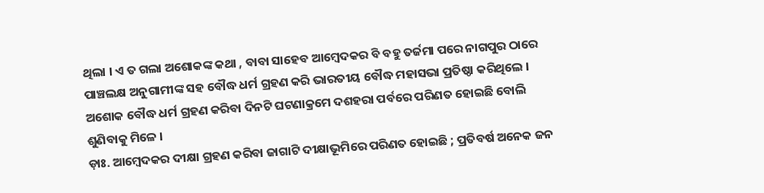ଥିଲା । ଏ ତ ଗଲା ଅଶୋକଙ୍କ କଥା , ବାବା ସାହେବ ଆମ୍ବେଦକର ବି ବହୁ ତର୍ଜମା ପରେ ନାଗପୁର ଠାରେ ପାଞ୍ଚଲକ୍ଷ ଅନୁଗାମୀଙ୍କ ସହ ବୌଦ୍ଧ ଧର୍ମ ଗ୍ରହଣ କରି ଭାରତୀୟ ବୌଦ୍ଧ ମହାସଭା ପ୍ରତିଷ୍ଠା କରିଥିଲେ । ଅଶୋକ ବୌଦ୍ଧ ଧର୍ମ ଗ୍ରହଣ କରିବା ଦିନଟି ଘଟଣାକ୍ରମେ ଦଶହରା ପର୍ବରେ ପରିଣତ ହୋଇଛି ବୋଲି ଶୁଣିବାକୁ ମିଳେ ।
ଡ଼ାଃ. ଆମ୍ବେଦକର ଦୀକ୍ଷା ଗ୍ରହଣ କରିବା ଜାଗାଟି ଦୀକ୍ଷାଭୂମିରେ ପରିଣତ ହୋଇଛି ; ପ୍ରତିବର୍ଷ ଅନେକ ଜନ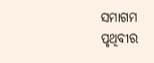ସମାଗମ ପୃଥିବୀର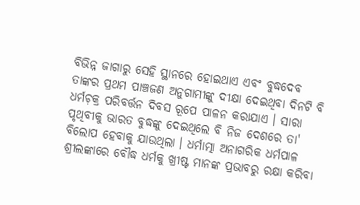ବିଭିନ୍ନ ଜାଗାରୁ ସେହି ସ୍ଥାନରେ ହୋଇଥାଏ ଏବଂ ବୁଦ୍ଧଦେବ ତାଙ୍କର ପ୍ରଥମ ପାଞ୍ଚଜଣ ଅନୁଗାମୀଙ୍କୁ ଦୀକ୍ଷା ଦେଇଥିବା ଦିନଟି ବି ଧର୍ମଚ଼କ୍ର ପରିବର୍ତ୍ତନ ଦିବସ ରୂପେ ପାଳନ କରାଯାଏ । ସାରା ପୃଥିବୀକୁ ଭାରତ ବୁଦ୍ଧଙ୍କୁ ଦେଇଥିଲେ ବି ନିଜ ଦେଶରେ ତା' ବିଲୋପ ହେବାକୁ ଯାଉଥିଲା । ଧର୍ମାତ୍ମା ଅନାଗରିକ ଧର୍ମପାଳ ଶ୍ରୀଲଙ୍କାରେ ବୌଦ୍ଧ ଧର୍ମକୁ ଖ୍ରୀଷ୍ଟ ମାନଙ୍କ ପ୍ରଭାବରୁ ରକ୍ଷା କରିବା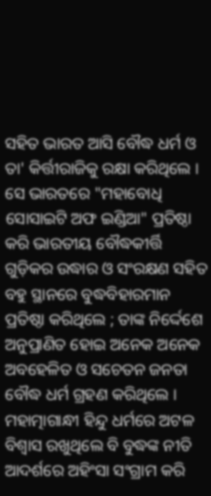ସହିତ ଭାରତ ଆସି ବୌଦ୍ଧ ଧର୍ମ ଓ ତା' କିର୍ତ୍ତୀରାଜିକୁ ରକ୍ଷା କରିଥିଲେ । ସେ ଭାରତରେ "ମହାବୋଧି ସୋସାଇଟି ଅଫ ଇଣ୍ଡିଆ" ପ୍ରତିଷ୍ଠା କରି ଭାରତୀୟ ବୌଦ୍ଧକୀର୍ତ୍ତି ଗୁଡ଼ିକର ଉଦ୍ଧାର ଓ ସଂରକ୍ଷଣ ସହିତ ବହୁ ସ୍ଥାନରେ ବୁଦ୍ଧବିହାରମାନ ପ୍ରତିଷ୍ଠା କରିଥିଲେ ; ତାଙ୍କ ନିର୍ଦ୍ଦେଶେ ଅନୁପ୍ରାଣିତ ହୋଇ ଅନେକ ଅନେକ ଅବହେଳିତ ଓ ସଚେତନ ଜନତା ବୌଦ୍ଧ ଧର୍ମ ଗ୍ରହଣ କରିଥିଲେ । ମହାତ୍ମାଗାନ୍ଧୀ ହିନ୍ଦୁ ଧର୍ମରେ ଅଟଳ ବିଶ୍ବାସ ରଖୁଥିଲେ ବି ବୁଦ୍ଧଙ୍କ ନୀତି ଆଦର୍ଶରେ ଅହିଂସା ସଂଗ୍ରାମ କରି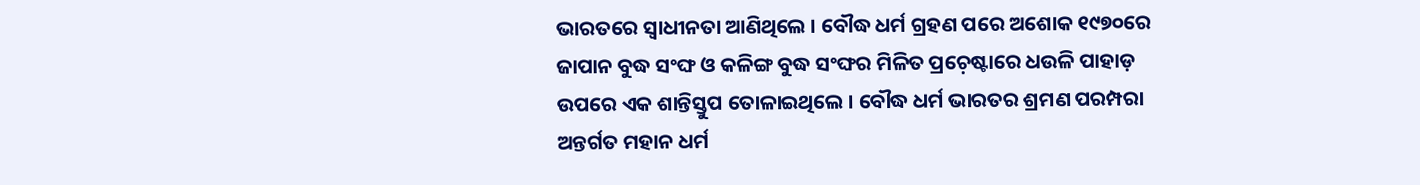ଭାରତରେ ସ୍ବାଧୀନତା ଆଣିଥିଲେ । ବୌଦ୍ଧ ଧର୍ମ ଗ୍ରହଣ ପରେ ଅଶୋକ ୧୯୭୦ରେ ଜାପାନ ବୁଦ୍ଧ ସଂଙ୍ଘ ଓ କଳିଙ୍ଗ ବୁଦ୍ଧ ସଂଙ୍ଘର ମିଳିତ ପ୍ରଚ଼େଷ୍ଟାରେ ଧଉଳି ପାହାଡ଼ ଉପରେ ଏକ ଶାନ୍ତିସ୍ତୁପ ତୋଳାଇଥିଲେ । ବୌଦ୍ଧ ଧର୍ମ ଭାରତର ଶ୍ରମଣ ପରମ୍ପରା ଅନ୍ତର୍ଗତ ମହାନ ଧର୍ମ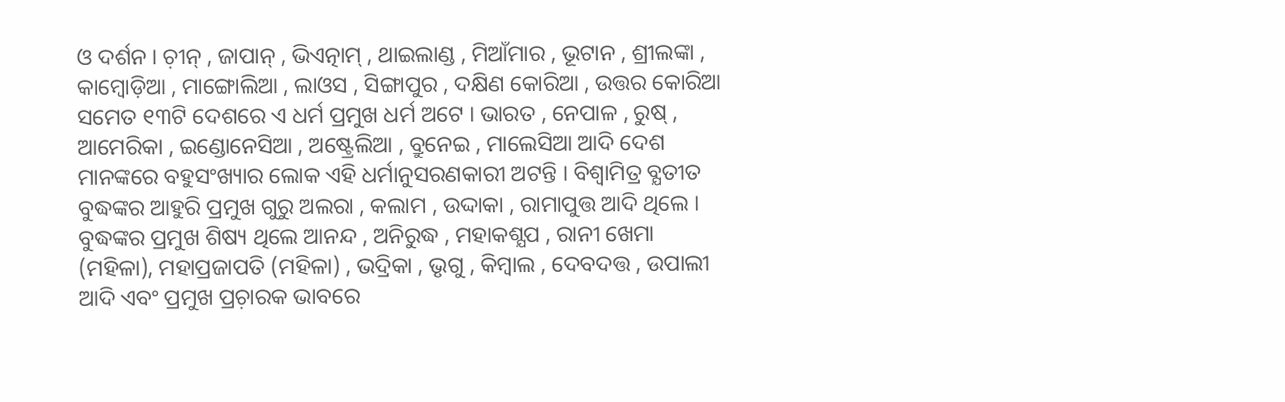ଓ ଦର୍ଶନ । ଚ଼ୀନ୍ , ଜାପାନ୍ , ଭିଏତ୍ନାମ୍ , ଥାଇଲାଣ୍ଡ , ମିଆଁମାର , ଭୂଟାନ , ଶ୍ରୀଲଙ୍କା , କାମ୍ବୋଡ଼ିଆ , ମାଙ୍ଗୋଲିଆ , ଲାଓସ , ସିଙ୍ଗାପୁର , ଦକ୍ଷିଣ କୋରିଆ , ଉତ୍ତର କୋରିଆ ସମେତ ୧୩ଟି ଦେଶରେ ଏ ଧର୍ମ ପ୍ରମୁଖ ଧର୍ମ ଅଟେ । ଭାରତ , ନେପାଳ , ରୁଷ୍ , ଆମେରିକା , ଇଣ୍ଡୋନେସିଆ , ଅଷ୍ଟ୍ରେଲିଆ , ବ୍ରୁନେଇ , ମାଲେସିଆ ଆଦି ଦେଶ ମାନଙ୍କରେ ବହୁସଂଖ୍ୟାର ଲୋକ ଏହି ଧର୍ମାନୁସରଣକାରୀ ଅଟନ୍ତି । ବିଶ୍ବାମିତ୍ର ବ୍ଯତୀତ ବୁଦ୍ଧଙ୍କର ଆହୁରି ପ୍ରମୁଖ ଗୁରୁ ଅଲରା , କଲାମ , ଉଦ୍ଦାକା , ରାମାପୁତ୍ତ ଆଦି ଥିଲେ ।
ବୁଦ୍ଧଙ୍କର ପ୍ରମୁଖ ଶିଷ୍ୟ ଥିଲେ ଆନନ୍ଦ , ଅନିରୁଦ୍ଧ , ମହାକଶ୍ଯପ , ରାନୀ ଖେମା (ମହିଳା), ମହାପ୍ରଜାପତି (ମହିଳା) , ଭଦ୍ରିକା , ଭୃଗୁ , କିମ୍ବାଲ , ଦେବଦତ୍ତ , ଉପାଲୀ ଆଦି ଏବଂ ପ୍ରମୁଖ ପ୍ରଚ଼ାରକ ଭାବରେ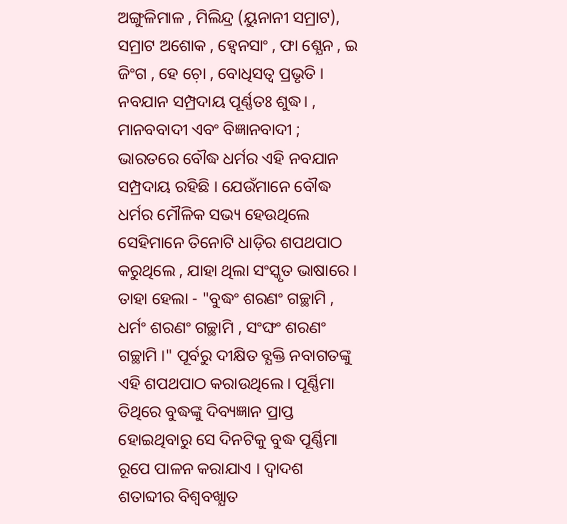ଅଙ୍ଗୁଳିମାଳ , ମିଲିନ୍ଦ୍ର (ୟୁନାନୀ ସମ୍ରାଟ), ସମ୍ରାଟ ଅଶୋକ , ହ୍ବେନସାଂ , ଫା ଶ୍ଯେନ , ଇ ଜିଂଗ , ହେ ଚ଼ୋ , ବୋଧିସତ୍ବ ପ୍ରଭୃତି । ନବଯାନ ସମ୍ପ୍ରଦାୟ ପୂର୍ଣ୍ଣତଃ ଶୁଦ୍ଧ। , ମାନବବାଦୀ ଏବଂ ବିଜ୍ଞାନବାଦୀ ; ଭାରତରେ ବୌଦ୍ଧ ଧର୍ମର ଏହି ନବଯାନ ସମ୍ପ୍ରଦାୟ ରହିଛି । ଯେଉଁମାନେ ବୌଦ୍ଧ ଧର୍ମର ମୌଳିକ ସଭ୍ୟ ହେଉଥିଲେ ସେହିମାନେ ତିନୋଟି ଧାଡ଼ିର ଶପଥପାଠ କରୁଥିଲେ , ଯାହା ଥିଲା ସଂସ୍କୃତ ଭାଷାରେ । ତାହା ହେଲା - "ବୁଦ୍ଧଂ ଶରଣଂ ଗଚ୍ଛାମି , ଧର୍ମଂ ଶରଣଂ ଗଚ୍ଛାମି , ସଂଙ୍ଘଂ ଶରଣଂ ଗଚ୍ଛାମି ।" ପୂର୍ବରୁ ଦୀକ୍ଷିତ ବ୍ଯକ୍ତି ନବାଗତଙ୍କୁ ଏହି ଶପଥପାଠ କରାଉଥିଲେ । ପୂର୍ଣ୍ଣିମା ତିଥିରେ ବୁଦ୍ଧଙ୍କୁ ଦିବ୍ୟଜ୍ଞାନ ପ୍ରାପ୍ତ ହୋଇଥିବାରୁ ସେ ଦିନଟିକୁ ବୁଦ୍ଧ ପୂର୍ଣ୍ଣିମା ରୂପେ ପାଳନ କରାଯାଏ । ଦ୍ବାଦଶ ଶତାବ୍ଦୀର ବିଶ୍ବବଖ୍ଯାତ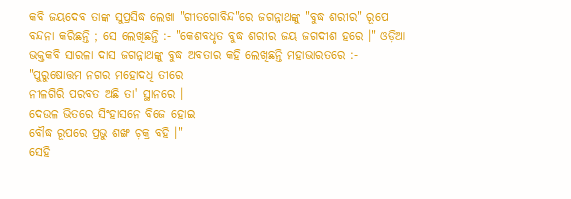କବି ଜୟଦେବ ତାଙ୍କ ସୁପ୍ରସିଦ୍ଧ ଲେଖା "ଗୀତଗୋବିନ୍ଦ"ରେ ଜଗନ୍ନାଥଙ୍କୁ "ବୁଦ୍ଧ ଶରୀର" ରୂପେ ବନ୍ଦନା କରିଛନ୍ତି ; ସେ ଲେଖିଛନ୍ତି :- "କେଶବଧୃତ ବୁଦ୍ଧ ଶରୀର ଜୟ ଜଗଦୀଶ ହରେ ।" ଓଡ଼ିଆ ଭକ୍ତକବି ସାରଳା ଦାସ ଜଗନ୍ନାଥଙ୍କୁ ବୁଦ୍ଧ ଅବତାର କହି ଲେଖିଛନ୍ତି ମହାଭାରତରେ :-
"ପୁରୁଷୋତ୍ତମ ନଗର ମହୋଦଧି ତୀରେ
ନୀଳଗିରି ପରବତ ଅଛି ତା' ସ୍ଥାନରେ ।
ଦେଉଳ ଭିତରେ ସିଂହାସନେ ବିଜେ ହୋଇ
ବୌଦ୍ଧ ରୂପରେ ପ୍ରଭୁ ଶଙ୍ଖ ଚ଼କ୍ର ବହି ।"
ସେହି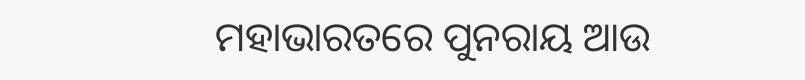ମହାଭାରତରେ ପୁନରାୟ ଆଉ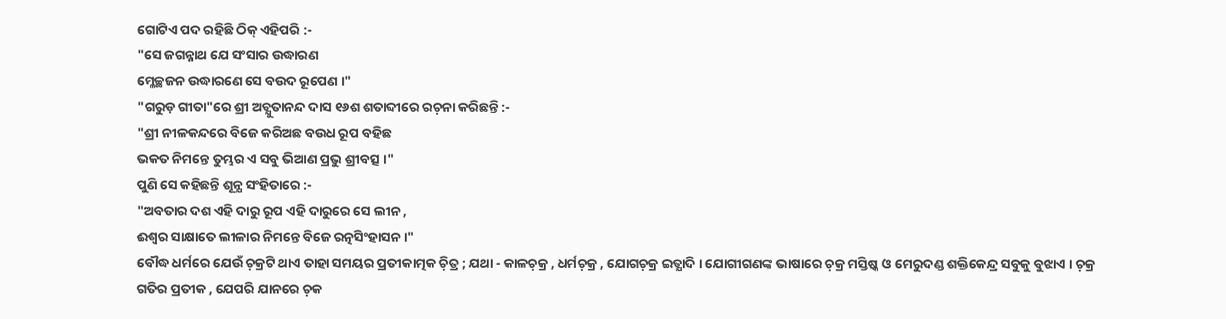ଗୋଟିଏ ପଦ ରହିଛି ଠିକ୍ ଏହିପରି :-
"ସେ ଜଗନ୍ନାଥ ଯେ ସଂସାର ଉଦ୍ଧାରଣ
ମ୍ଳେଚ୍ଛଜନ ଉଦ୍ଧାରଣେ ସେ ବଉଦ ରୂପେଣ ।"
"ଗରୁଡ଼ ଗୀତା"ରେ ଶ୍ରୀ ଅଚ୍ଯୁତାନନ୍ଦ ଦାସ ୧୬ଶ ଶତାବ୍ଦୀରେ ରଚ଼ନା କରିଛନ୍ତି :-
"ଶ୍ରୀ ନୀଳକନ୍ଦରେ ବିଜେ କରିଅଛ ବଉଧ ରୂପ ବହିଛ
ଭକତ ନିମନ୍ତେ ତୁମ୍ଭର ଏ ସବୁ ଭିଆଣ ପ୍ରଭୁ ଶ୍ରୀବତ୍ସ ।"
ପୁଣି ସେ କହିଛନ୍ତି ଶୂନ୍ଯ ସଂହିତାରେ :-
"ଅବତାର ଦଶ ଏହି ଦାରୁ ରୂପ ଏହି ଦାରୁରେ ସେ ଲୀନ ,
ଈଶ୍ୱର ସାକ୍ଷାତେ ଲୀଳାର ନିମନ୍ତେ ବିଜେ ରତ୍ନସିଂହାସନ ।"
ବୌଦ୍ଧ ଧର୍ମରେ ଯେଉଁ ଚ଼କ୍ରଟି ଥାଏ ତାହା ସମୟର ପ୍ରତୀକାତ୍ମକ ଚ଼ିତ୍ର ; ଯଥା - କାଳଚ଼କ୍ର , ଧର୍ମଚ଼କ୍ର , ଯୋଗଚ଼କ୍ର ଇତ୍ଯାଦି । ଯୋଗୀଗଣଙ୍କ ଭାଷାରେ ଚ଼କ୍ର ମସ୍ତିଷ୍କ ଓ ମେରୁଦଣ୍ଡ ଶକ୍ତିକେନ୍ଦ୍ର ସବୁକୁ ବୁଝାଏ । ଚ଼କ୍ର ଗତିର ପ୍ରତୀକ , ଯେପରି ଯାନରେ ଚ଼କ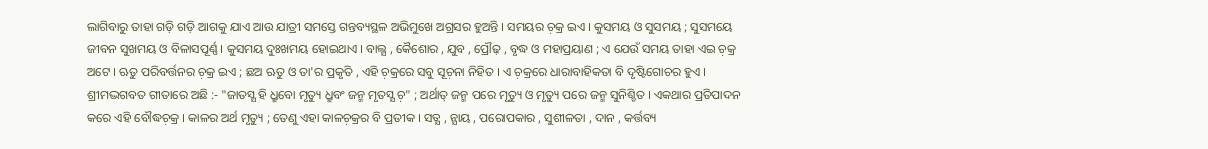ଲାଗିବାରୁ ତାହା ଗଡ଼ି ଗଡ଼ି ଆଗକୁ ଯାଏ ଆଉ ଯାତ୍ରୀ ସମସ୍ତେ ଗନ୍ତବ୍ୟସ୍ଥଳ ଅଭିମୁଖେ ଅଗ୍ରସର ହୁଅନ୍ତି । ସମୟର ଚ଼କ୍ର ଇଏ । କୁସମୟ ଓ ସୁସମୟ ; ସୁସମୟେ ଜୀବନ ସୁଖମୟ ଓ ବିଳାସପୂର୍ଣ୍ଣ । କୁସମୟ ଦୁଃଖମୟ ହୋଇଥାଏ । ବାଲ୍ଯ , କୈଶୋର , ଯୁବ , ପ୍ରୌଢ଼ , ବୃଦ୍ଧ ଓ ମହାପ୍ରୟାଣ ; ଏ ଯେଉଁ ସମୟ ତାହା ଏଇ ଚ଼କ୍ର ଅଟେ । ଋତୁ ପରିବର୍ତ୍ତନର ଚ଼କ୍ର ଇଏ ; ଛଅ ଋତୁ ଓ ତା'ର ପ୍ରକୃତି , ଏହି ଚ଼କ୍ରରେ ସବୁ ସୂଚ଼ନା ନିହିତ । ଏ ଚ଼କ୍ରରେ ଧାରାବାହିକତା ବି ଦୃଷ୍ଟିଗୋଚର ହୁଏ । ଶ୍ରୀମଦ୍ଭଗବତ ଗୀତାରେ ଅଛି :- "ଜାତସ୍ଯ ହି ଧ୍ରୁବୋ ମୃତ୍ୟୁ ଧ୍ରୁବଂ ଜନ୍ମ ମୃତସ୍ଯ ଚ଼" ; ଅର୍ଥାତ୍ ଜନ୍ମ ପରେ ମୃତ୍ୟୁ ଓ ମୃତ୍ୟୁ ପରେ ଜନ୍ମ ସୁନିଶ୍ଚିତ । ଏକଥାର ପ୍ରତିପାଦନ କରେ ଏହି ବୌଦ୍ଧଚ଼କ୍ର । କାଳର ଅର୍ଥ ମୃତ୍ୟୁ ; ତେଣୁ ଏହା କାଳଚ଼କ୍ରର ବି ପ୍ରତୀକ । ସତ୍ଯ , ନ୍ଯାୟ , ପରୋପକାର , ସୁଶୀଳତା , ଦାନ , କର୍ତ୍ତବ୍ୟ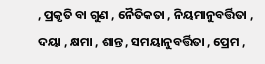, ପ୍ରକୃତି ବା ଗୁଣ , ନୈତିକତା , ନିୟମାନୁବର୍ତ୍ତିତା , ଦୟା , କ୍ଷମା , ଶାନ୍ତ , ସମୟାନୁବର୍ତ୍ତିତା , ପ୍ରେମ ,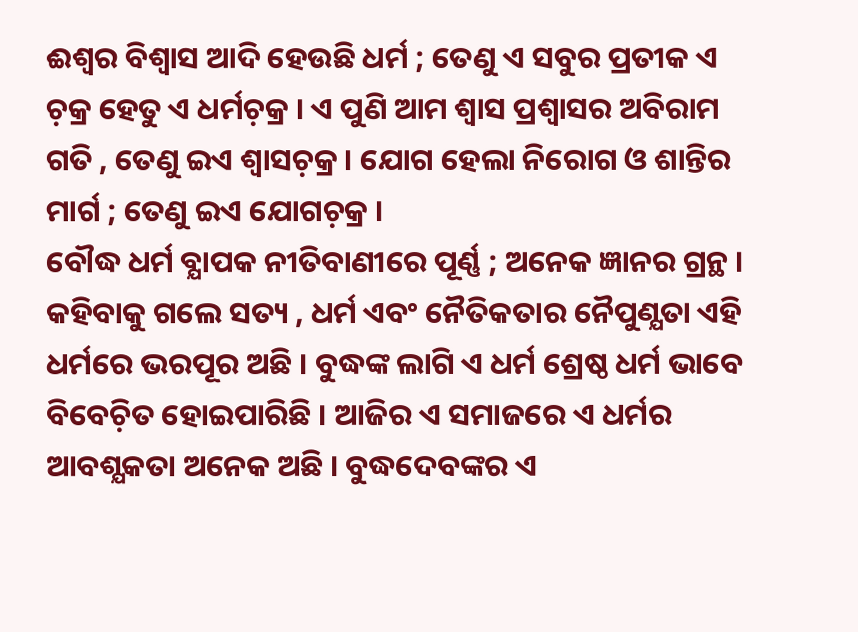ଈଶ୍ବର ବିଶ୍ୱାସ ଆଦି ହେଉଛି ଧର୍ମ ; ତେଣୁ ଏ ସବୁର ପ୍ରତୀକ ଏ ଚ଼କ୍ର ହେତୁ ଏ ଧର୍ମଚ଼କ୍ର । ଏ ପୁଣି ଆମ ଶ୍ବାସ ପ୍ରଶ୍ବାସର ଅବିରାମ ଗତି , ତେଣୁ ଇଏ ଶ୍ବାସଚ଼କ୍ର । ଯୋଗ ହେଲା ନିରୋଗ ଓ ଶାନ୍ତିର ମାର୍ଗ ; ତେଣୁ ଇଏ ଯୋଗଚ଼କ୍ର ।
ବୌଦ୍ଧ ଧର୍ମ ବ୍ଯାପକ ନୀତିବାଣୀରେ ପୂର୍ଣ୍ଣ ; ଅନେକ ଜ୍ଞାନର ଗ୍ରନ୍ଥ । କହିବାକୁ ଗଲେ ସତ୍ୟ , ଧର୍ମ ଏବଂ ନୈତିକତାର ନୈପୁଣ୍ଯତା ଏହି ଧର୍ମରେ ଭରପୂର ଅଛି । ବୁଦ୍ଧଙ୍କ ଲାଗି ଏ ଧର୍ମ ଶ୍ରେଷ୍ଠ ଧର୍ମ ଭାବେ ବିବେଚ଼ିତ ହୋଇପାରିଛି । ଆଜିର ଏ ସମାଜରେ ଏ ଧର୍ମର ଆବଶ୍ଯକତା ଅନେକ ଅଛି । ବୁଦ୍ଧଦେବଙ୍କର ଏ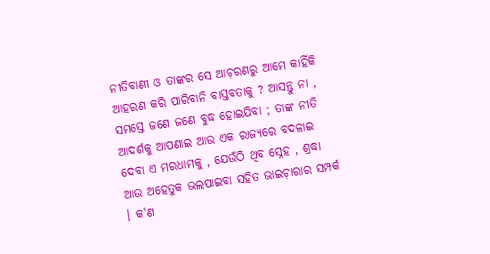ନୀତିବାଣୀ ଓ ତାଙ୍କର ସେ ଆଚ଼ରଣରୁ ଆମେ କାହିଁକି ଆହରଣ କରି ପାରିବାନି ବାସ୍ତବତାକୁ ? ଆସନ୍ତୁ ନା , ସମସ୍ତେ ଜଣେ ଜଣେ ବୁଦ୍ଧ ହୋଇଯିବା ; ତାଙ୍କ ନୀତି ଆଦର୍ଶକୁ ଆପଣାଇ ଆଉ ଏକ ରାଜ୍ଯରେ ବଦଳାଇ ଦେବା ଏ ମରଧାମକୁ , ଯେଉଁଠି ଥିବ ସ୍ନେହ , ଶ୍ରଦ୍ଧା ଆଉ ଅହେତୁକ ଭଲପାଇବା ସହିତ ଭାଇଚ଼ାରାର ସମ୍ପର୍କ । କ'ଣ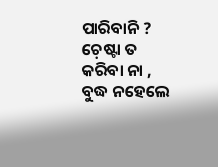ପାରିବାନି ? ଚ଼େଷ୍ଟା ତ କରିବା ନା , ବୁଦ୍ଧ ନହେଲେ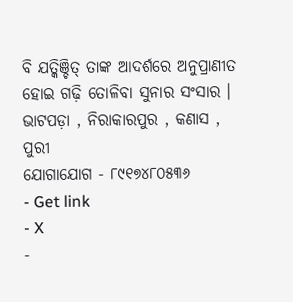ବି ଯତ୍କିଞ୍ଚିତ୍ ତାଙ୍କ ଆଦର୍ଶରେ ଅନୁପ୍ରାଣୀତ ହୋଇ ଗଢ଼ି ତୋଳିବା ସୁନାର ସଂସାର ।
ଭାଟପଡ଼ା , ନିରାକାରପୁର , କଣାସ , ପୁରୀ
ଯୋଗାଯୋଗ - ୮୯୧୭୪୮୦୫୩୬
- Get link
- X
-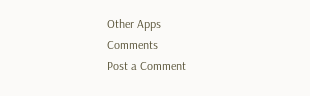Other Apps
Comments
Post a Comment